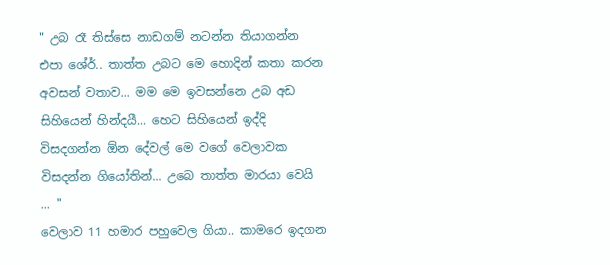" උබ රෑ තිස්සෙ නාඩගම් නටන්න තියාගන්න එපා ශේර්.. තාත්ත උබට මෙ හොදින් කතා කරන අවසන් වතාව... මම මෙ ඉවසන්නෙ උබ අඩ සිහියෙන් හින්දයී... හෙට සිහියෙන් ඉද්දි විසදගන්න ඕන දේවල් මෙ වගේ වෙලාවක විසදන්න ගියෝතින්... උබෙ තාත්ත මාරයා වෙයි ... "
වෙලාව 11 හමාර පහුවෙල ගියා.. කාමරෙ ඉදගන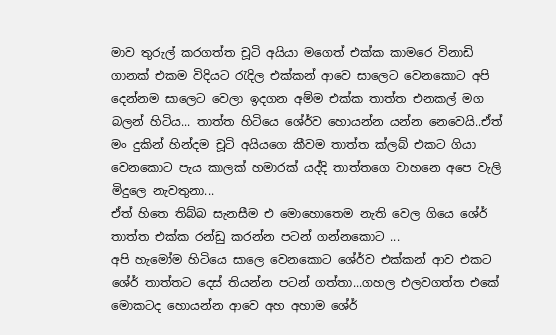මාව තුරුල් කරගත්ත චූටි අයියා මගෙත් එක්ක කාමරෙ විනාඩි ගානක් එකම විදියට රැදිල එක්කන් ආවෙ සාලෙට වෙනකොට අපි දෙන්නම සාලෙට වෙලා ඉදගන අම්ම එක්ක තාත්ත එනකල් මග බලන් හිටිය... තාත්ත හිටියෙ ශේර්ව හොයන්න යන්න නෙවෙයි..ඒත් මං දුකින් හින්දම චූටි අයියගෙ කීවම තාත්ත ක්ලබ් එකට ගියා වෙනකොට පැය කාලක් හමාරක් යද්දි තාත්තගෙ වාහනෙ අපෙ වැලි මිදුලෙ නැවතුනා...
ඒත් හිතෙ තිබ්බ සැනසීම එ මොහොතෙම නැති වෙල ගියෙ ශේර් තාත්ත එක්ක රන්ඩු කරන්න පටන් ගන්නකොට ...
අපි හැමෝම හිටියෙ සාලෙ වෙනකොට ශේර්ව එක්කන් ආව එකට ශේර් තාත්තට දෙස් තියන්න පටන් ගත්තා...ගහල එලවගත්ත එකේ මොකටද හොයන්න ආවෙ අහ අහාම ශේර්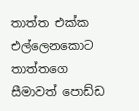තාත්ත එක්ක එල්ලෙනකොට තාත්තගෙ සීමාවත් පොඩ්ඩ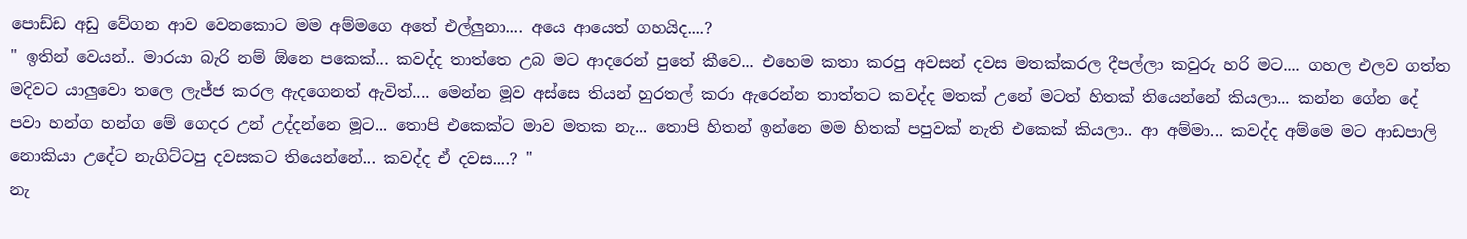පොඩ්ඩ අඩු වේගන ආව වෙනකොට මම අම්මගෙ අතේ එල්ලුනා.... අයෙ ආයෙත් ගහයිද....?
" ඉතින් වෙයන්.. මාරයා බැරි නම් ඕනෙ පකෙක්... කවද්ද තාත්තෙ උබ මට ආදරෙන් පුතේ කීවෙ... එහෙම කතා කරපු අවසන් දවස මතක්කරල දීපල්ලා කවුරු හරි මට.... ගහල එලව ගත්ත මදිවට යාලුවො තලෙ ලැජ්ජ කරල ඇදගෙනත් ඇවිත්.... මෙන්න මූව අස්සෙ තියන් හුරතල් කරා ඇරෙන්න තාත්තට කවද්ද මතක් උනේ මටත් හිතක් තියෙන්නේ කියලා... කන්න ගේන දේ පවා හන්ග හන්ග මේ ගෙදර උන් උද්දන්නෙ මූට... තොපි එකෙක්ට මාව මතක නැ... තොපි හිතන් ඉන්නෙ මම හිතක් පපුවක් නැති එකෙක් කියලා.. ආ අම්මා... කවද්ද අම්මෙ මට ආඩපාලි නොකියා උදේට නැගිට්ටපු දවසකට තියෙන්නේ... කවද්ද ඒ දවස....? "
නැ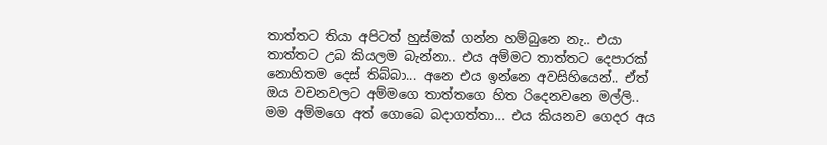තාත්තට තියා අපිටත් හුස්මක් ගන්න හම්බුනෙ නැ.. එයා තාත්තට උබ කියලම බැන්නා.. එය අම්මට තාත්තට දෙපාරක් නොහිතම දෙස් තිබ්බා... අනෙ එය ඉන්නෙ අවසිහියෙන්.. ඒත් ඔය වචනවලට අම්මගෙ තාත්තගෙ හිත රිදෙනවනෙ මල්ලි.. මම අම්මගෙ අත් ගොබෙ බදාගත්තා... එය කියනව ගෙදර අය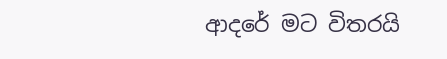ආදරේ මට විතරයි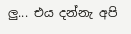ලු... එය දන්නැ අපි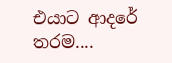එයාට ආදරේ තරම....